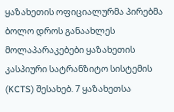ყაზახეთის ოფიციალურმა პირებმა ბოლო დროს განაახლეს მოლაპარაკებები ყაზახეთის კასპიური სატრანზიტო სისტემის (KCTS) შესახებ. 7 ყაზახეთსა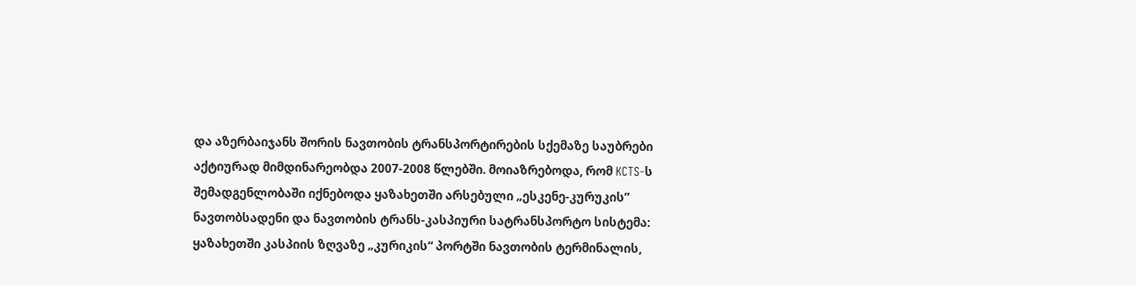და აზერბაიჯანს შორის ნავთობის ტრანსპორტირების სქემაზე საუბრები აქტიურად მიმდინარეობდა 2007-2008 წლებში. მოიაზრებოდა, რომ KCTS-ს შემადგენლობაში იქნებოდა ყაზახეთში არსებული „ესკენე-კურუკის” ნავთობსადენი და ნავთობის ტრანს-კასპიური სატრანსპორტო სისტემა: ყაზახეთში კასპიის ზღვაზე „კურიკის“ პორტში ნავთობის ტერმინალის,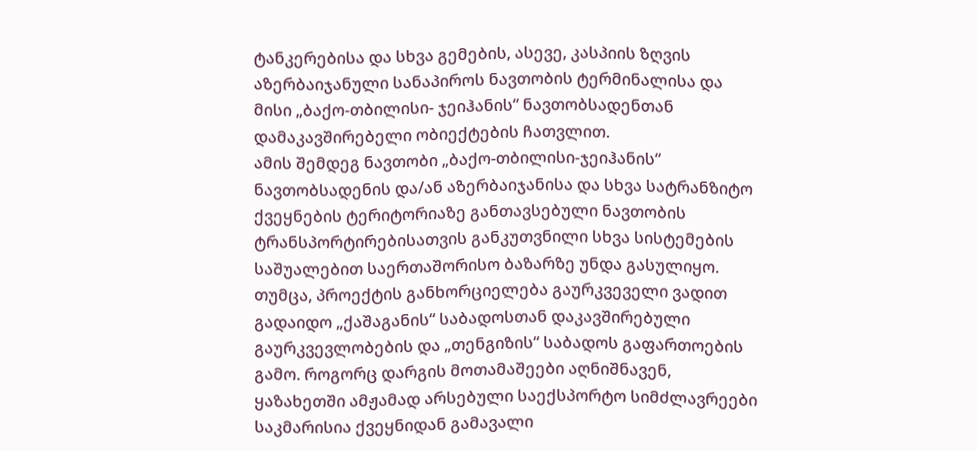ტანკერებისა და სხვა გემების, ასევე, კასპიის ზღვის აზერბაიჯანული სანაპიროს ნავთობის ტერმინალისა და მისი „ბაქო-თბილისი- ჯეიჰანის“ ნავთობსადენთან დამაკავშირებელი ობიექტების ჩათვლით.
ამის შემდეგ ნავთობი „ბაქო-თბილისი-ჯეიჰანის“ ნავთობსადენის და/ან აზერბაიჯანისა და სხვა სატრანზიტო ქვეყნების ტერიტორიაზე განთავსებული ნავთობის ტრანსპორტირებისათვის განკუთვნილი სხვა სისტემების საშუალებით საერთაშორისო ბაზარზე უნდა გასულიყო. თუმცა, პროექტის განხორციელება გაურკვეველი ვადით გადაიდო „ქაშაგანის“ საბადოსთან დაკავშირებული გაურკვევლობების და „თენგიზის“ საბადოს გაფართოების გამო. როგორც დარგის მოთამაშეები აღნიშნავენ, ყაზახეთში ამჟამად არსებული საექსპორტო სიმძლავრეები საკმარისია ქვეყნიდან გამავალი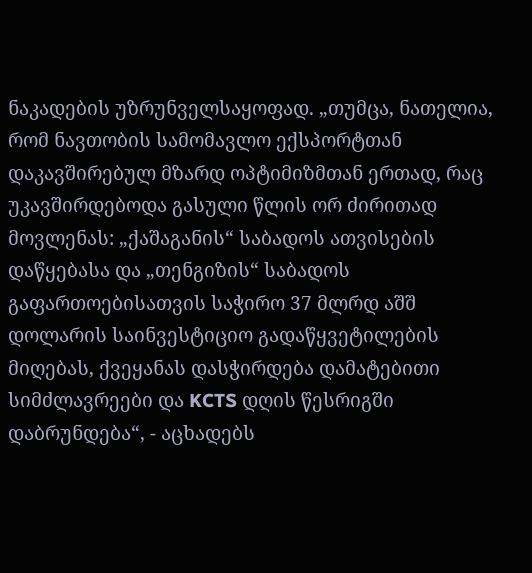ნაკადების უზრუნველსაყოფად. „თუმცა, ნათელია, რომ ნავთობის სამომავლო ექსპორტთან დაკავშირებულ მზარდ ოპტიმიზმთან ერთად, რაც უკავშირდებოდა გასული წლის ორ ძირითად მოვლენას: „ქაშაგანის“ საბადოს ათვისების დაწყებასა და „თენგიზის“ საბადოს გაფართოებისათვის საჭირო 37 მლრდ აშშ დოლარის საინვესტიციო გადაწყვეტილების მიღებას, ქვეყანას დასჭირდება დამატებითი სიმძლავრეები და KCTS დღის წესრიგში დაბრუნდება“, - აცხადებს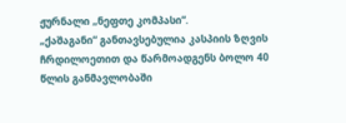ჟურნალი „ნეფთე კომპასი“.
„ქაშაგანი“ განთავსებულია კასპიის ზღვის ჩრდილოეთით და წარმოადგენს ბოლო 40 წლის განმავლობაში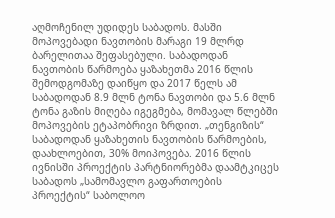აღმოჩენილ უდიდეს საბადოს. მასში მოპოვებადი ნავთობის მარაგი 19 მლრდ ბარელითაა შეფასებული. საბადოდან ნავთობის წარმოება ყაზახეთმა 2016 წლის შემოდგომაზე დაიწყო და 2017 წელს ამ საბადოდან 8.9 მლნ ტონა ნავთობი და 5.6 მლნ ტონა გაზის მიღება იგეგმება, მომავალ წლებში მოპოვების ეტაპობრივი ზრდით. „თენგიზის“ საბადოდან ყაზახეთის ნავთობის წარმოების, დაახლოებით, 30% მოიპოვება. 2016 წლის ივნისში პროექტის პარტნიორებმა დაამტკიცეს საბადოს „სამომავლო გაფართოების პროექტის“ საბოლოო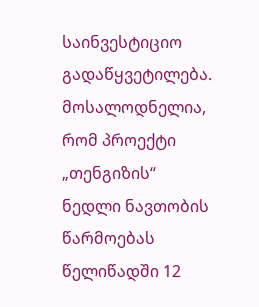საინვესტიციო გადაწყვეტილება. მოსალოდნელია, რომ პროექტი „თენგიზის“ ნედლი ნავთობის წარმოებას წელიწადში 12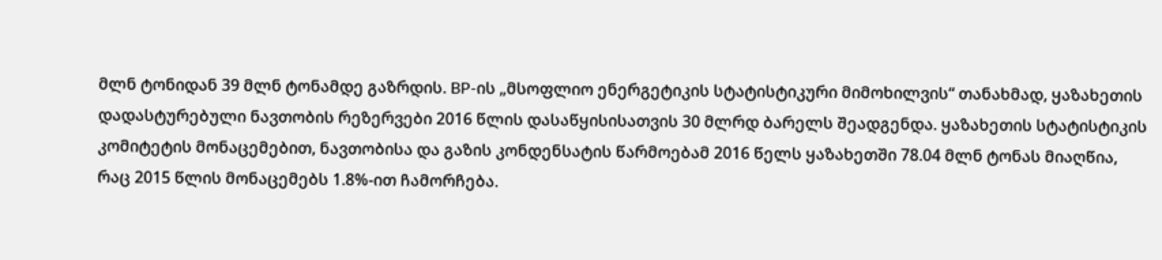მლნ ტონიდან 39 მლნ ტონამდე გაზრდის. BP-ის „მსოფლიო ენერგეტიკის სტატისტიკური მიმოხილვის“ თანახმად, ყაზახეთის დადასტურებული ნავთობის რეზერვები 2016 წლის დასაწყისისათვის 30 მლრდ ბარელს შეადგენდა. ყაზახეთის სტატისტიკის კომიტეტის მონაცემებით, ნავთობისა და გაზის კონდენსატის წარმოებამ 2016 წელს ყაზახეთში 78.04 მლნ ტონას მიაღწია, რაც 2015 წლის მონაცემებს 1.8%-ით ჩამორჩება.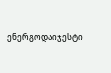ენერგოდაიჯესტი